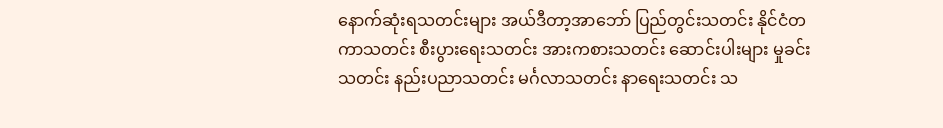နောက်ဆုံးရသတင်းများ အယ်ဒီတာ့အာဘော် ပြည်တွင်းသတင်း နိုင်ငံတကာသတင်း စီးပွားရေးသတင်း အားကစားသတင်း ဆောင်းပါးများ မှုခင်းသတင်း နည်းပညာသတင်း မင်္ဂလာသတင်း နာရေးသတင်း သ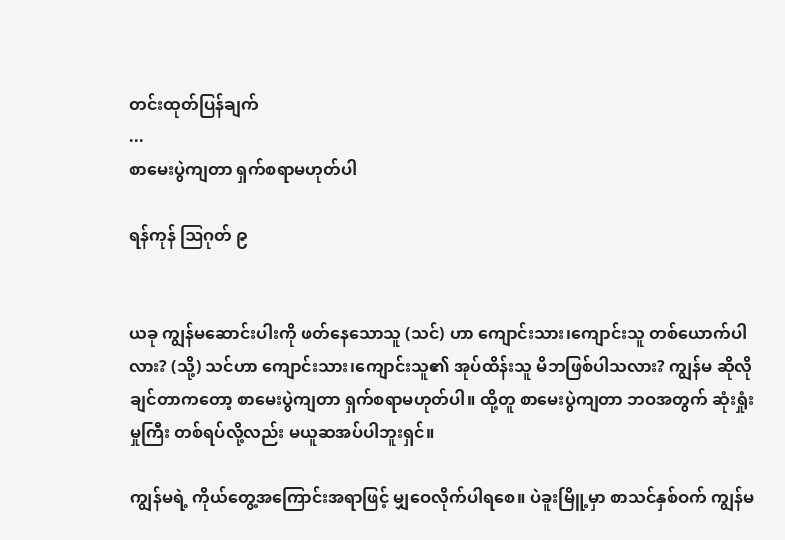တင်းထုတ်ပြန်ချက်
...
စာမေးပွဲကျတာ ရှက်စရာမဟုတ်ပါ

ရန်ကုန် ဩဂုတ် ၉


ယခု ကျွန်မဆောင်းပါးကို ဖတ်နေသောသူ (သင်) ဟာ ကျောင်းသား၊ကျောင်းသူ တစ်ယောက်ပါလား? (သို့) သင်ဟာ ကျောင်းသား၊ကျောင်းသူ၏ အုပ်ထိန်းသူ မိဘဖြစ်ပါသလား? ကျွန်မ ဆိုလိုချင်တာကတော့ စာမေးပွဲကျတာ ရှက်စရာမဟုတ်ပါ။ ထို့တူ စာမေးပွဲကျတာ ဘဝအတွက် ဆုံးရှုံးမှုကြီး တစ်ရပ်လို့လည်း မယူဆအပ်ပါဘူးရှင်။

ကျွန်မရဲ့ ကိုယ်တွေ့အကြောင်းအရာဖြင့် မျှဝေလိုက်ပါရစေ။ ပဲခူးမြိူ့မှာ စာသင်နှစ်ဝက် ကျွန်မ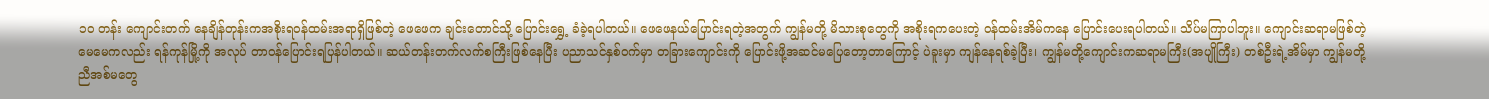၁၀ တန်း ကျောင်းတက် နေချိန်တုန်းကအစိုးရဝန်ထမ်းအရာရှိဖြစ်တဲ့ ဖေဖေက ချင်းတောင်သို့ ပြောင်းရွှေ့ ခံခဲ့ရပါတယ်။ ဖေဖေနယ်ပြောင်းရတဲ့အတွက် ကျွန်မတို့ မိသားစုတွေကို အစိုးရကပေးတဲ့ ဝန်ထမ်းအိမ်ကနေ ပြောင်းပေးရပါတယ်။ သိပ်မကြာပါဘူး။ ကျောင်းဆရာမဖြစ်တဲ့ မေမေကလည်း ရန်ကုန်မြို့ကို အလုပ် တာဝန်ပြောင်းရပြန်ပါတယ်။ ဆယ်တန်းတက်လက်စကြီးဖြစ်နေပြီး ပညာသင်နှစ်ဝက်မှာ တခြားကျောင်းကို ပြောင်းဖို့အဆင်မပြေတော့တာကြောင့် ပဲခူးမှာ ကျန်နေရစ်ခဲ့ပြီး၊ ကျွန်မတို့ကျောင်းကဆရာမကြီး(အပျိုကြီး) တစ်ဦးရဲ့အိမ်မှာ ကျွန်မတို့ ညီအစ်မတွေ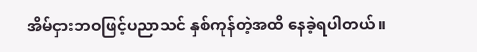အိမ်ငှားဘဝဖြင့်ပညာသင် နှစ်ကုန်တဲ့အထိ နေခဲ့ရပါတယ်။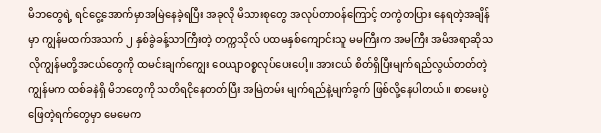မိဘတွေရဲ့ ရင်ငွေ့အောက်မှာအမြဲနေခဲ့ရပြီး အခုလို မိသားစုတွေ အလုပ်တာဝန်ကြောင့် တကွဲတပြား နေရတဲ့အချိန်မှာ ကျွန်မထက်အသက် ၂ နှစ်ခွဲခန့်သာကြီးတဲ့ တက္ကသိုလ် ပထမနှစ်ကျောင်းသူ မမကြီးက အမကြီး အမိအရာဆိုသလိုကျွန်မတို့အငယ်တွေကို ထမင်းချက်ကျွေး ဝေယျာဝစ္စလုပ်ပေးပေါ့။ အားငယ် စိတ်ရှိပြီးမျက်ရည်လွယ်တတ်တဲ့ ကျွန်မက ထစ်ခနဲရှိ မိဘတွေကို သတိရငိုနေတတ်ပြီး အမြဲတမ်း မျက်ရည်နဲ့မျက်ခွက် ဖြစ်လို့နေပါတယ်။ စာမေးပွဲဖြေတဲ့ရက်တွေမှာ မေမေက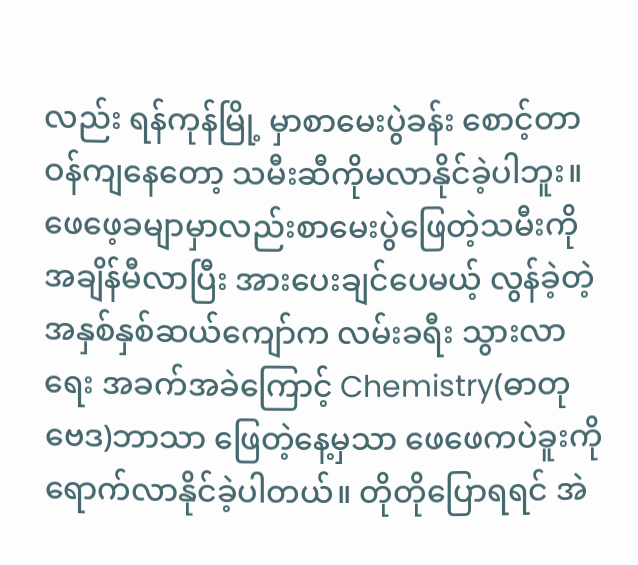လည်း ရန်ကုန်မြို့ မှာစာမေးပွဲခန်း စောင့်တာဝန်ကျနေတော့ သမီးဆီကိုမလာနိုင်ခဲ့ပါဘူး။ ဖေဖေ့ခမျာမှာလည်းစာမေးပွဲဖြေတဲ့သမီးကို အချိန်မီလာပြီး အားပေးချင်ပေမယ့် လွန်ခဲ့တဲ့ အနှစ်နှစ်ဆယ်ကျော်က လမ်းခရီး သွားလာရေး အခက်အခဲကြောင့် Chemistry(ဓာတုဗေဒ)ဘာသာ ဖြေတဲ့နေ့မှသာ ဖေဖေကပဲခူးကို ရောက်လာနိုင်ခဲ့ပါတယ်။ တိုတိုပြောရရင် အဲ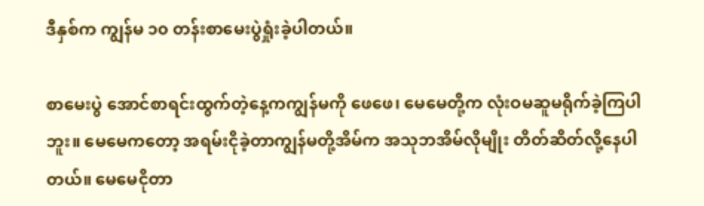ဒီနှစ်က ကျွန်မ ၁၀ တန်းစာမေးပွဲရှုံးခဲ့ပါတယ်။

စာမေးပွဲ အောင်စာရင်းထွက်တဲ့နေ့ကကျွန်မကို ဖေဖေ၊ မေမေတို့က လုံးဝမဆူမရိုက်ခဲ့ကြပါဘူး။ မေမေကတော့ အရမ်းငိုခဲ့တာကျွန်မတို့အိမ်က အသုဘအိမ်လိုမျိုး တိတ်ဆိတ်လို့နေပါတယ်။ မေမေငိုတာ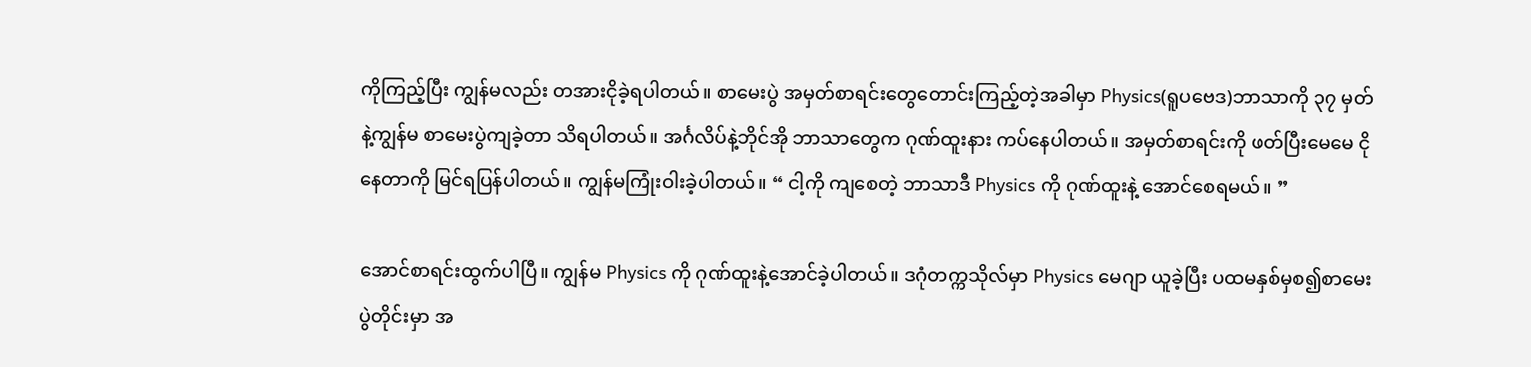ကိုကြည့်ပြီး ကျွန်မလည်း တအားငိုခဲ့ရပါတယ်။ စာမေးပွဲ အမှတ်စာရင်းတွေတောင်းကြည့်တဲ့အခါမှာ Physics(ရူပဗေဒ)ဘာသာကို ၃၇ မှတ်နဲ့ကျွန်မ စာမေးပွဲကျခဲ့တာ သိရပါတယ်။ အင်္ဂလိပ်နဲ့ဘိုင်အို ဘာသာတွေက ဂုဏ်ထူးနား ကပ်နေပါတယ်။ အမှတ်စာရင်းကို ဖတ်ပြီးမေမေ ငိုနေတာကို မြင်ရပြန်ပါတယ်။ ကျွန်မကြုံးဝါးခဲ့ပါတယ်။ “ ငါ့ကို ကျစေတဲ့ ဘာသာဒီ Physics ကို ဂုဏ်ထူးနဲ့ အောင်စေရမယ်။ ”

အောင်စာရင်းထွက်ပါပြီ။ ကျွန်မ Physics ကို ဂုဏ်ထူးနဲ့အောင်ခဲ့ပါတယ်။ ဒဂုံတက္ကသိုလ်မှာ Physics မေဂျာ ယူခဲ့ပြီး ပထမနှစ်မှစ၍စာမေးပွဲတိုင်းမှာ အ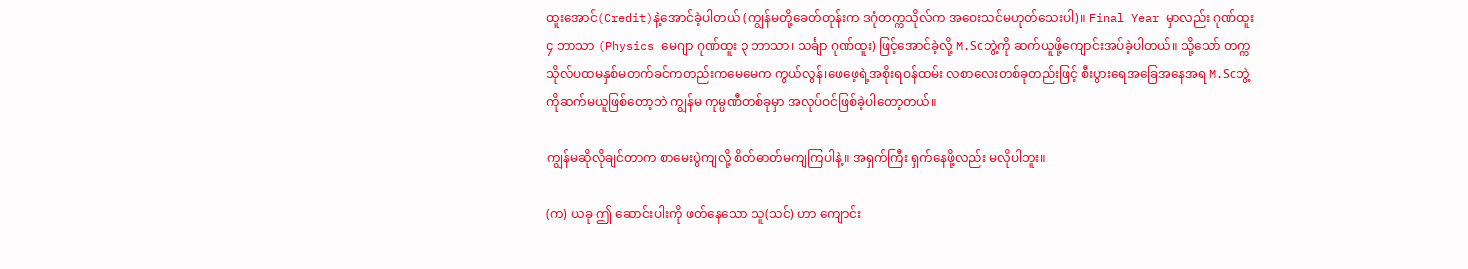ထူးအောင်(Credit)နဲ့အောင်ခဲ့ပါတယ် (ကျွန်မတို့‌ခေတ်တုန်းက ဒဂုံတက္ကသိုလ်က အဝေးသင်မဟုတ်သေးပါ)။ Final Year မှာလည်း ဂုဏ်ထူး ၄ ဘာသာ (Physics မေဂျာ ဂုဏ်ထူး ၃ ဘာသာ၊ သင်္ချာ ဂုဏ်ထူး) ဖြင့်အောင်ခဲ့လို့ M.Scဘွဲ့ကို ဆက်ယူဖို့ကျောင်းအပ်ခဲ့ပါတယ်။ သို့သော် တက္ကသိုလ်ပထမနှစ်မတက်ခင်ကတည်းကမေမေက ကွယ်လွန်၊ဖေဖေ့ရဲ့အစိုးရဝန်ထမ်း လစာလေးတစ်ခုတည်းဖြင့် စီးပွားရေအခြေအနေအရ M.Scဘွဲ့ကိုဆက်မယူဖြစ်တော့ဘဲ ကျွန်မ ကုမ္ပဏီတစ်ခုမှာ အလုပ်ဝင်ဖြစ်ခဲ့ပါတော့တယ်။

ကျွန်မဆိုလိုချင်တာက စာမေးပွဲကျလို့ စိတ်ဓာတ်မကျကြပါနဲ့။ အရှက်ကြီး ရှက်နေဖို့လည်း မလိုပါဘူး။

(က) ယခု ဤ ဆောင်းပါးကို ဖတ်နေသော သူ(သင်) ဟာ ကျောင်း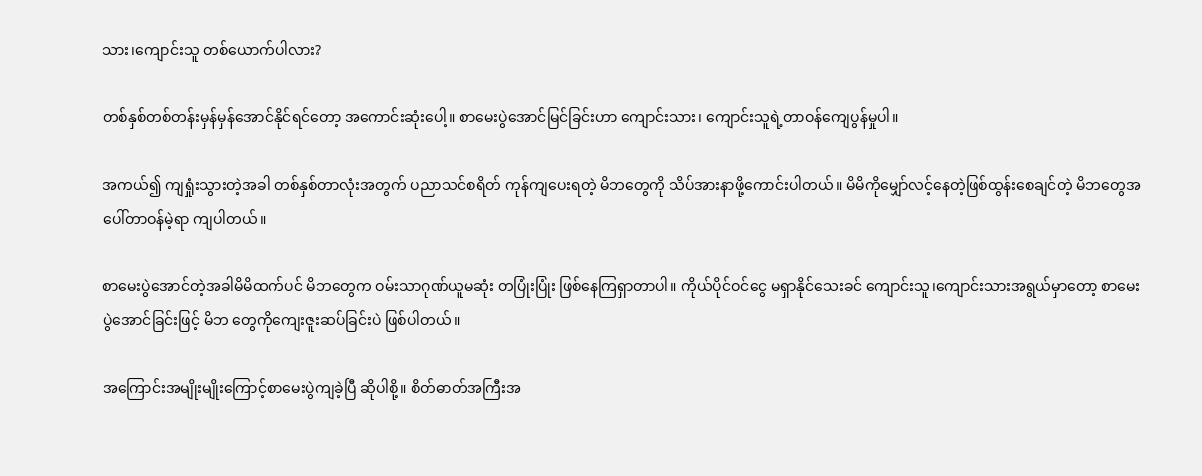သား၊ကျောင်းသူ တစ်ယောက်ပါလား?

တစ်နှစ်တစ်တန်းမှန်မှန်အောင်နိုင်ရင်တော့ အကောင်းဆုံးပေါ့။ စာမေးပွဲအောင်မြင်ခြင်းဟာ ကျောင်းသား၊ ကျောင်းသူရဲ့တာဝန်ကျေပွန်မှုပါ။

အကယ်၍ ကျရှုံးသွားတဲ့အခါ တစ်နှစ်တာလုံးအတွက် ပညာသင်စရိတ် ကုန်ကျပေးရတဲ့ မိဘတွေကို သိပ်အားနာဖို့ကောင်းပါတယ်။ မိမိကိုမျှော်လင့်နေတဲ့ဖြစ်ထွန်းစေချင်တဲ့ မိဘတွေအပေါ်တာဝန်မဲ့ရာ ကျပါတယ်။

စာမေးပွဲအောင်တဲ့အခါမိမိထက်ပင် မိဘတွေက ဝမ်းသာဂုဏ်ယူမဆုံး တပြုံးပြုံး ဖြစ်နေကြရှာတာပါ။ ကိုယ်ပိုင်ဝင်ငွေ မရှာနိုင်သေးခင် ကျောင်းသူ၊ကျောင်းသားအရွယ်မှာတော့ စာမေးပွဲအောင်ခြင်းဖြင့် မိဘ တွေကိုကျေးဇူးဆပ်ခြင်းပဲ ဖြစ်ပါတယ်။

အကြောင်းအမျိုးမျိုးကြောင့်စာမေးပွဲကျခဲ့ပြီ ဆိုပါစို့။ စိတ်ဓာတ်အကြီးအ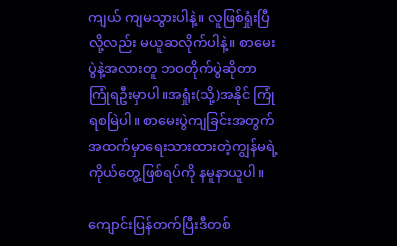ကျယ် ကျမသွားပါနဲ့။ လူဖြစ်ရှုံးပြီလို့လည်း မယူဆလိုက်ပါနဲ့။ စာမေးပွဲနဲ့အလားတူ ဘဝတိုက်ပွဲဆိုတာ ကြုံရဦးမှာပါ။အရှုံး(သို့)အနိုင် ကြုံရစမြဲပါ။ စာမေးပွဲကျခြင်းအတွက် အထက်မှာရေးသားထားတဲ့ကျွန်မရဲ့ ကိုယ်တွေ့ဖြစ်ရပ်ကို နမူနာယူပါ။

ကျောင်းပြန်တက်ပြီးဒီတစ်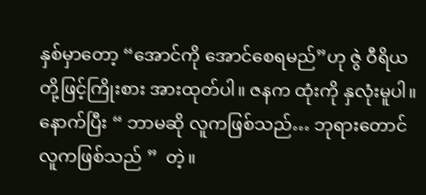နှစ်မှာတော့ “အောင်ကို အောင်စေရမည်”ဟု ဇွဲ ဝီရိယ တို့ဖြင့်ကြိုးစား အားထုတ်ပါ။ ဇနက ထုံးကို နှလုံးမူပါ။ နောက်ပြီး “ ဘာမဆို လူကဖြစ်သည်… ဘုရားတောင်လူကဖြစ်သည် ”  တဲ့။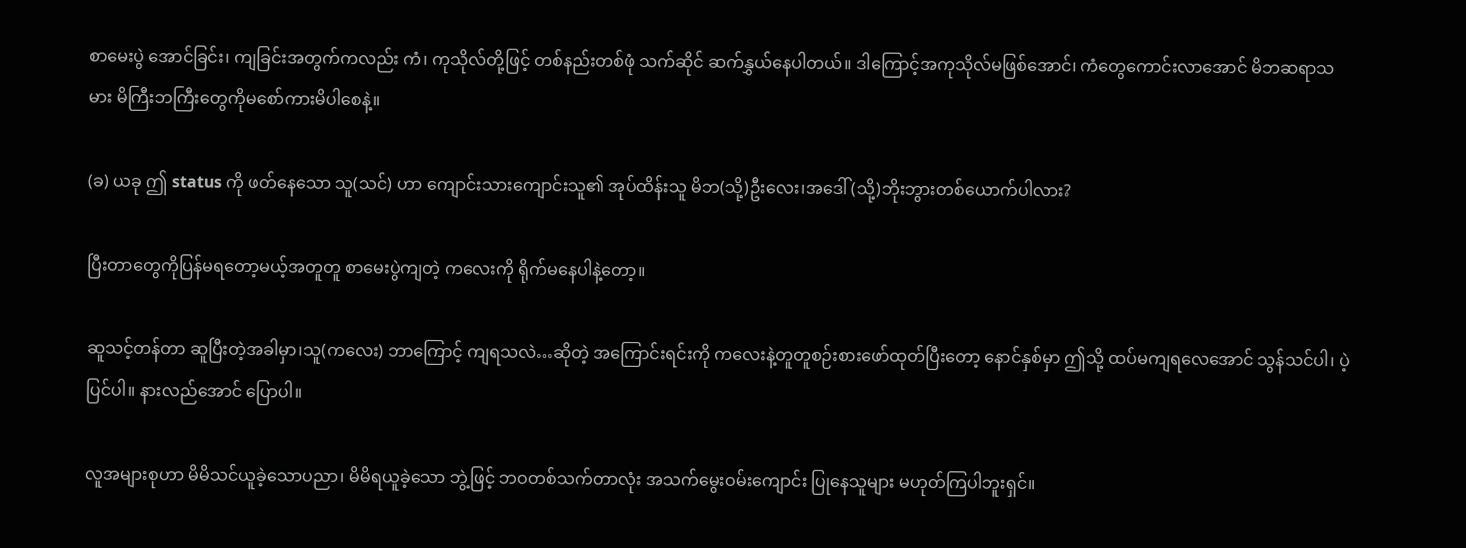စာမေးပွဲ အောင်ခြင်း၊ ကျခြင်းအတွက်ကလည်း ကံ၊ ကုသိုလ်တို့ဖြင့် တစ်နည်းတစ်ဖုံ သက်ဆိုင် ဆက်နွှယ်နေပါတယ်။ ဒါကြောင့်အကုသိုလ်မဖြစ်အောင်၊ ကံတွေကောင်းလာအောင် မိဘဆရာသမား မိကြီးဘကြီးတွေကိုမစော်ကားမိပါစေနဲ့။

(ခ) ယခု ဤ status ကို ဖတ်နေသော သူ(သင်) ဟာ ကျောင်းသားကျောင်းသူ၏ အုပ်ထိန်းသူ မိဘ(သို့)ဦးလေး၊အဒေါ် (သို့)ဘိုးဘွားတစ်ယောက်ပါလား?

ပြီးတာတွေကိုပြန်မရတော့မယ့်အတူတူ စာမေးပွဲကျတဲ့ ကလေးကို ရိုက်မနေပါနဲ့တော့။

ဆူသင့်တန်တာ ဆူပြီးတဲ့အခါမှာ၊သူ(ကလေး) ဘာကြောင့် ကျရသလဲ…ဆိုတဲ့ အကြောင်းရင်းကို ကလေးနဲ့တူတူစဉ်းစားဖော်ထုတ်ပြီးတော့ နောင်နှစ်မှာ ဤသို့ ထပ်မကျရလေအောင် သွန်သင်ပါ၊ ပဲ့ပြင်ပါ။ နားလည်အောင် ပြောပါ။

လူအများစုဟာ မိမိသင်ယူခဲ့သောပညာ၊ မိမိရယူခဲ့သော ဘွဲ့ဖြင့် ဘဝတစ်သက်တာလုံး အသက်မွေးဝမ်းကျောင်း ပြုနေသူများ မဟုတ်ကြပါဘူးရှင်။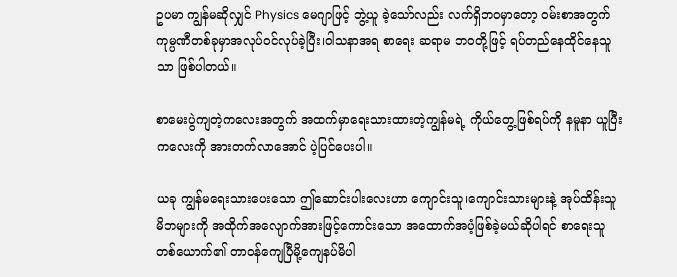ဥပမာ ကျွန်မဆိုလျှင် Physics မေဂျာဖြင့် ဘွဲ့ယူ ခဲ့သော်လည်း လက်ရှိဘဝမှာတော့ ဝမ်းစာအတွက်ကုမ္ပဏီတစ်ခုမှာအလုပ်ဝင်လုပ်ခဲ့ပြီး၊ဝါသနာအရ စာရေး ဆရာမ ဘဝတို့ဖြင့် ရပ်တည်နေထိုင်နေသူသာ ဖြစ်ပါတယ်။

စာမေးပွဲကျတဲ့ကလေးအတွက် အထက်မှာရေးသားထားတဲ့ကျွန်မရဲ့ ကိုယ်တွေ့ဖြစ်ရပ်ကို နမူနာ ယူပြီး ကလေးကို အားတက်လာအောင် ပဲ့ပြင်ပေးပါ။

ယခု ကျွန်မရေးသားပေးသော ဤဆောင်းပါးလေးဟာ ကျောင်းသူ၊ကျောင်းသားများနဲ့ အုပ်ထိန်းသူ မိဘများကို အထိုက်အလျောက်အားဖြင့်ကောင်းသော အထောက်အပံ့ဖြစ်ခဲ့မယ်ဆိုပါရင် စာရေးသူတစ်ယောက်၏ တာဝန်ကျေပြီမို့ကျေနပ်မိပါ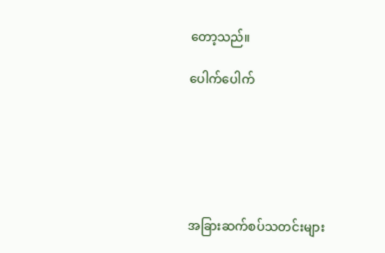တော့သည်။

ပေါက်ပေါက်






အခြားဆက်စပ်သတင်းများ